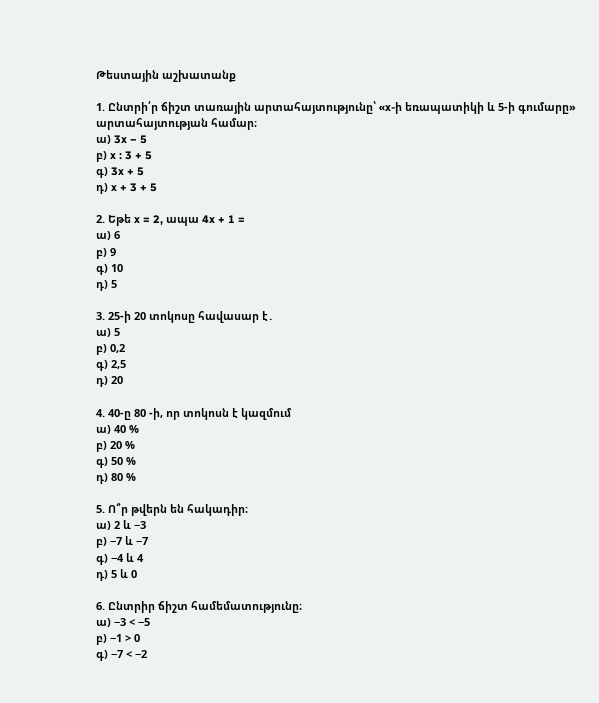Թեստային աշխատանք

1. Ընտրի՛ր ճիշտ տառային արտահայտությունը՝ «x-ի եռապատիկի և 5-ի գումարը» արտահայտության համար։
ա) 3x − 5
բ) x : 3 + 5
գ) 3x + 5
դ) x + 3 + 5

2. Եթե x = 2, ապա 4x + 1 =
ա) 6
բ) 9
գ) 10
դ) 5

3. 25-ի 20 տոկոսը հավասար է․
ա) 5
բ) 0,2
գ) 2,5
դ) 20

4. 40-ը 80 -ի, որ տոկոսն է կազմում
ա) 40 %
բ) 20 %
գ) 50 %
դ) 80 %

5. Ո՞ր թվերն են հակադիր։
ա) 2 և −3
բ) −7 և −7
գ) −4 և 4
դ) 5 և 0

6. Ընտրիր ճիշտ համեմատությունը։
ա) −3 < −5
բ) −1 > 0
գ) −7 < −2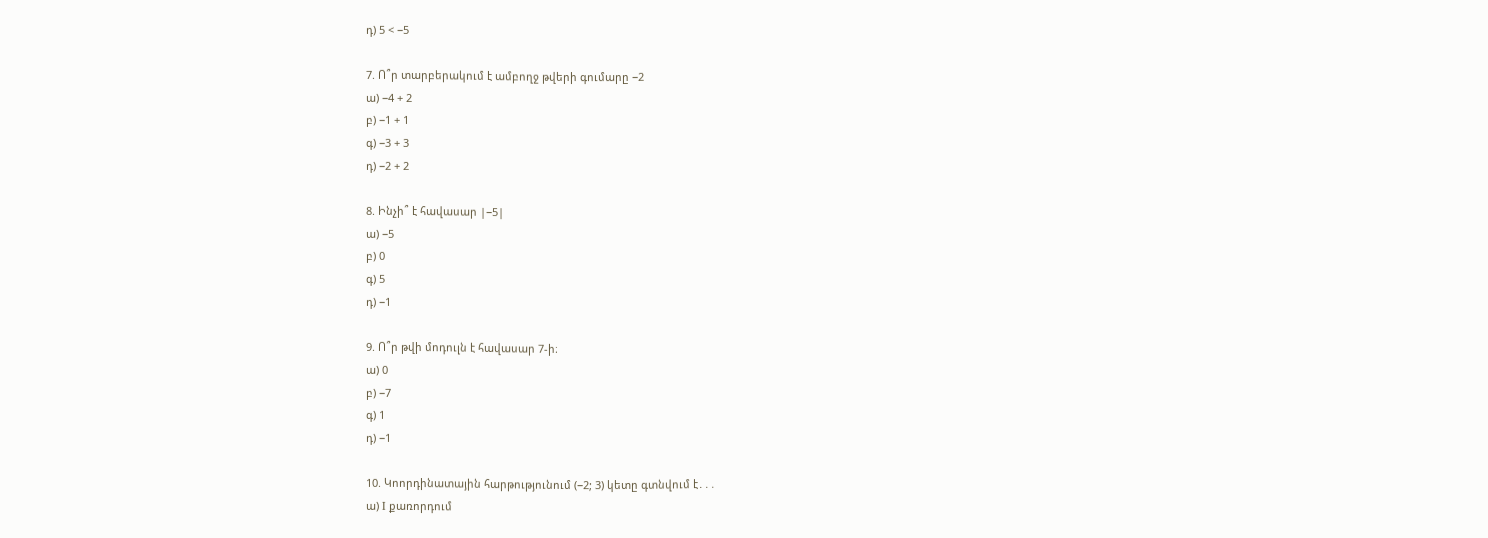դ) 5 < −5

7. Ո՞ր տարբերակում է ամբողջ թվերի գումարը −2
ա) −4 + 2
բ) −1 + 1
գ) −3 + 3
դ) −2 + 2

8. Ինչի՞ է հավասար |−5|
ա) −5
բ) 0
գ) 5
դ) −1

9. Ո՞ր թվի մոդուլն է հավասար 7-ի։
ա) 0
բ) −7
գ) 1
դ) −1

10. Կոորդինատային հարթությունում (−2; 3) կետը գտնվում է․․․
ա) I քառորդում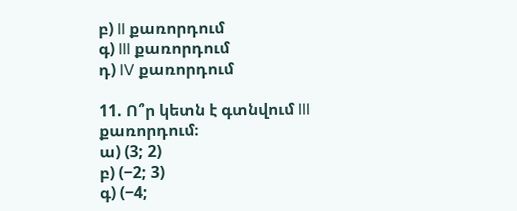բ) II քառորդում
գ) III քառորդում
դ) IV քառորդում

11. Ո՞ր կետն է գտնվում III քառորդում։
ա) (3; 2)
բ) (−2; 3)
գ) (−4;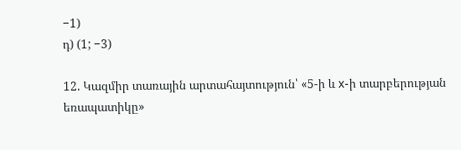−1)
դ) (1; −3)

12. Կազմիր տառային արտահայտություն՝ «5-ի և x-ի տարբերության եռապատիկը»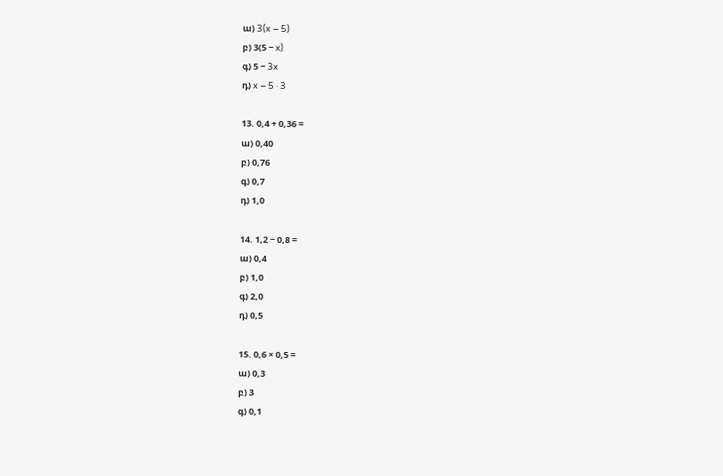ա) 3(x − 5)
բ) 3(5 − x)
գ) 5 − 3x
դ) x − 5 · 3

13. 0,4 + 0,36 =
ա) 0,40
բ) 0,76
գ) 0,7
դ) 1,0

14. 1,2 − 0,8 =
ա) 0,4
բ) 1,0
գ) 2,0
դ) 0,5

15. 0,6 × 0,5 =
ա) 0,3
բ) 3
գ) 0,1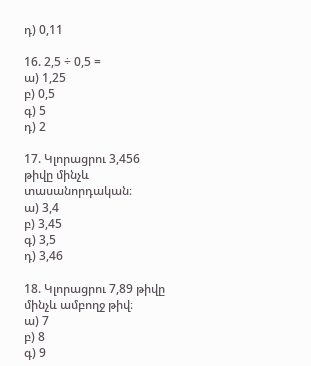դ) 0,11

16. 2,5 ÷ 0,5 =
ա) 1,25
բ) 0,5
գ) 5
դ) 2

17. Կլորացրու 3,456 թիվը մինչև տասանորդական։
ա) 3,4
բ) 3,45
գ) 3,5
դ) 3,46

18. Կլորացրու 7,89 թիվը մինչև ամբողջ թիվ։
ա) 7
բ) 8
գ) 9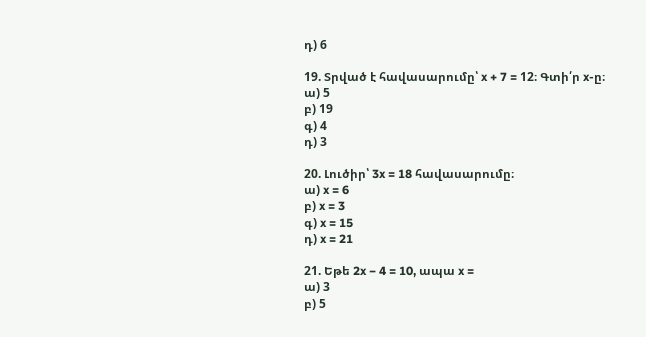դ) 6

19. Տրված է հավասարումը՝ x + 7 = 12։ Գտի՛ր x-ը։
ա) 5
բ) 19
գ) 4
դ) 3

20. Լուծիր՝ 3x = 18 հավասարումը։
ա) x = 6
բ) x = 3
գ) x = 15
դ) x = 21

21. Եթե 2x − 4 = 10, ապա x =
ա) 3
բ) 5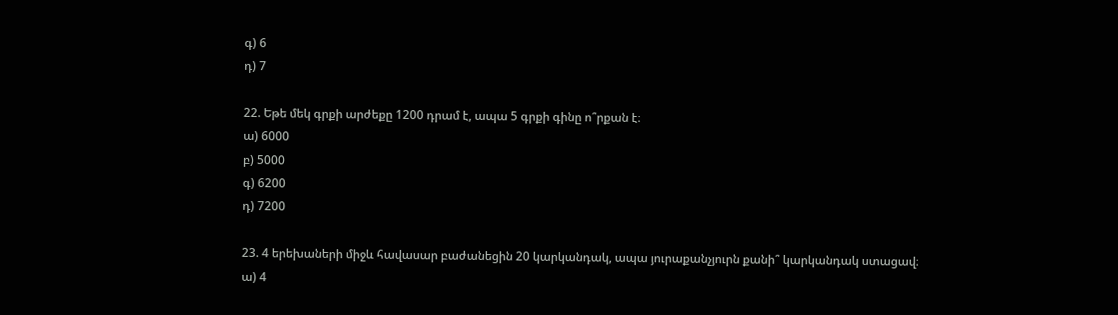գ) 6
դ) 7

22. Եթե մեկ գրքի արժեքը 1200 դրամ է, ապա 5 գրքի գինը ո՞րքան է։
ա) 6000
բ) 5000
գ) 6200
դ) 7200

23. 4 երեխաների միջև հավասար բաժանեցին 20 կարկանդակ, ապա յուրաքանչյուրն քանի՞ կարկանդակ ստացավ։
ա) 4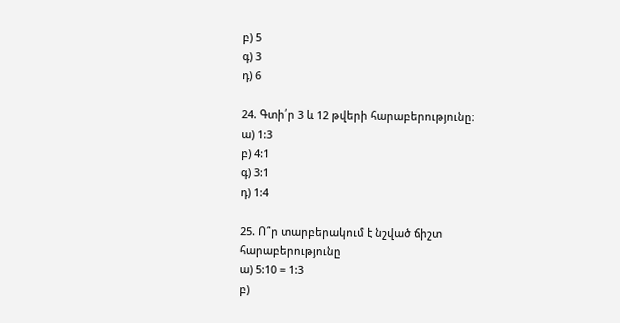բ) 5
գ) 3
դ) 6

24. Գտի՛ր 3 և 12 թվերի հարաբերությունը։
ա) 1:3
բ) 4:1
գ) 3:1
դ) 1:4

25. Ո՞ր տարբերակում է նշված ճիշտ հարաբերությունը
ա) 5:10 = 1:3
բ)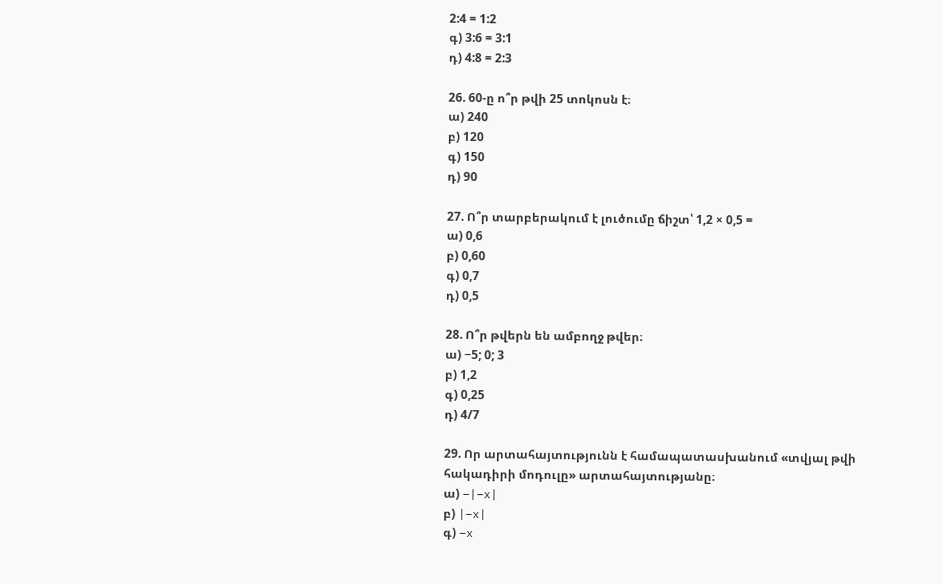2:4 = 1:2
գ) 3:6 = 3:1
դ) 4:8 = 2:3

26. 60-ը ո՞ր թվի 25 տոկոսն է։
ա) 240
բ) 120
գ) 150
դ) 90

27. Ո՞ր տարբերակում է լուծումը ճիշտ՝ 1,2 × 0,5 =
ա) 0,6
բ) 0,60
գ) 0,7
դ) 0,5

28. Ո՞ր թվերն են ամբողջ թվեր։
ա) −5; 0; 3
բ) 1,2
գ) 0,25
դ) 4/7

29. Որ արտահայտությունն է համապատասխանում «տվյալ թվի հակադիրի մոդուլը» արտահայտությանը։
ա) −|−x|
բ) |−x|
գ) −x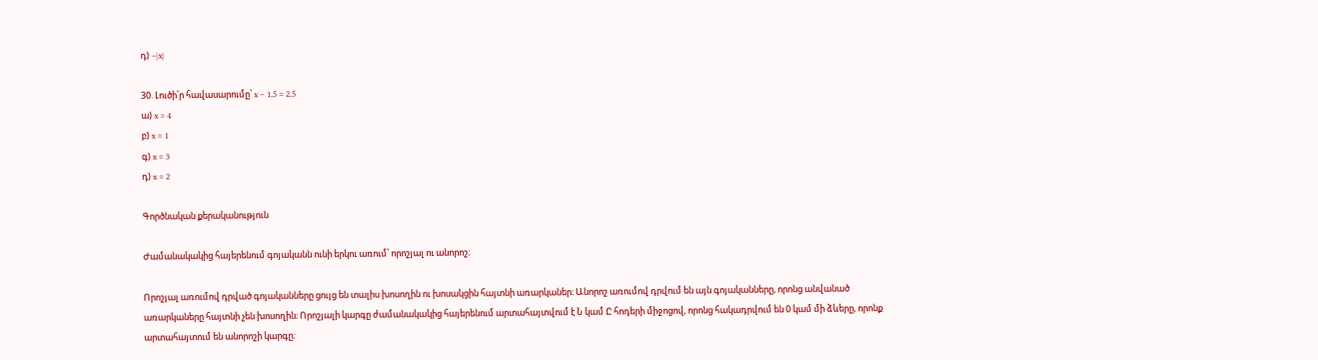դ) −|x|

30. Լուծի՛ր հավասարումը՝ x − 1,5 = 2,5
ա) x = 4
բ) x = 1
գ) x = 3
դ) x = 2

Գործնական քերականություն

Ժամանակակից հայերենում գոյականն ունի երկու առում՝ որոշյալ ու անորոշ։

Որոշյալ առումով դրված գոյականները ցույց են տալիս խոսողին ու խոսակցին հայտնի առարկաներ։ Անորոշ առումով դրվում են այն գոյականները, որոնց անվանած առարկաները հայտնի չեն խոսողին։ Որոշյալի կարգը ժամանակակից հայերենում արտահայտվում է Ն կամ Ը հոդերի միջոցով, որոնց հակադրվում են 0 կամ մի ձևերը, որոնք արտահայտում են անորոշի կարգը։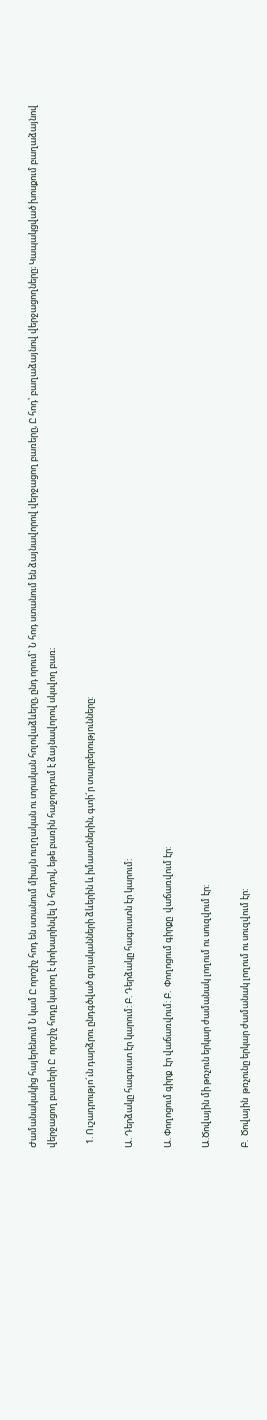Ժամանակակից հայերենում Ն կամ Ը որոշիչ հոդ են ստանում միայն ուղղական ու տրական հոլովաձևերը, ընդ որում` Ն հոդ ստանում են ձայնավորով վերջացող բառերը, Ը հոդ՝ բաղաձայնով վերջացողները։ Կապակցված խոսքում բաղաձայնով վերջացող բառերի Ը  որոշիչ հոդը կարող է փոխարինվել Ն հոդով, եթե բառին հաջորդում է ձայնավորով սկսվող բառ։

  1. Ուշադրությո´ւն դարձրու ընդգծված գոյականների ձևերին և իմաստներին, գտի´ր տարբերությունները:

Ա. Դերձակը հագուստ էր կարում: Բ. Դերձակը հագուստն էր կարում:

Ա. Փողոցում գիրք  էր վաճառվում: Բ.  Փողոցում գիրքը  վաճառվում էր:

Ա.Ծովային մի թռչուն երկար ժամանակ լողում ու սուզվում էր:

Բ.  Ծովային  թռչունը երկար ժամանակ լողում ու սուզվում էր: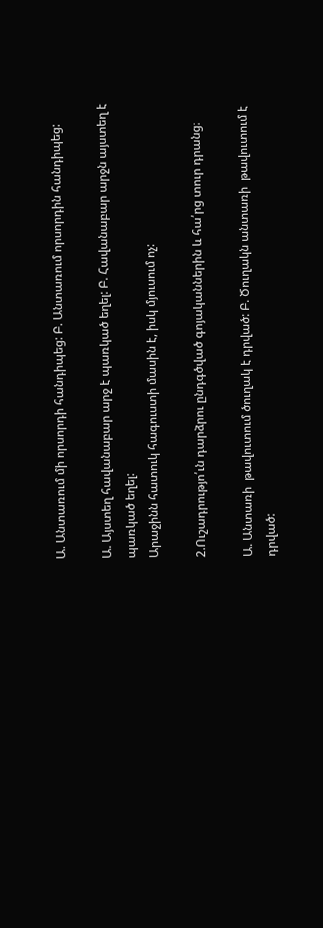Ա. Անտառում մի որսորդի հանդիպեց: Բ. Անտառում որսորդին հանդիպեց:

Ա. Այստեղ հավանաբար արջ է պառկած եղել: Բ. Հավանաբար արջն այստեղ է պառկած եղել:
Արաջինն հատուկ հագուստի մասին է, իսկ մյուսում ոչ:

2.Ուշադրությո՛ւն դարձրու ընդգծված գոյականներին և հա՛րց տուր դրանց։

Ա. Անտառի  թավուտում ծուղակ է դրված: Բ. Ծուղակն անտառի  թավուտում է դրված: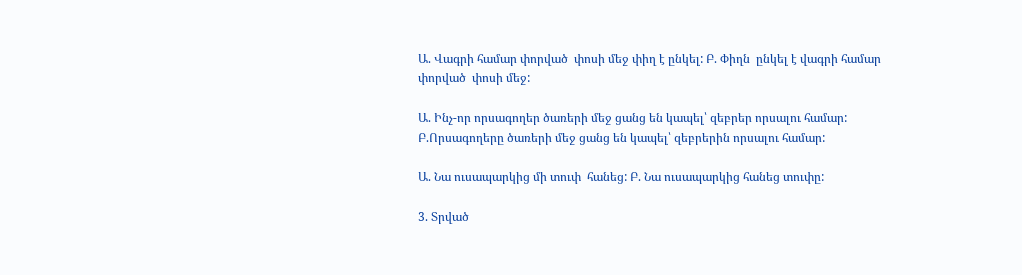Ա. Վագրի համար փորված  փոսի մեջ փիղ է ընկել: Բ. Փիղն  ընկել է վագրի համար փորված  փոսի մեջ:

Ա. Ինչ-որ որսագողեր ծառերի մեջ ցանց են կապել՝ զեբրեր որսալու համար: Բ.Որսագողերը ծառերի մեջ ցանց են կապել՝ զեբրերին որսալու համար:

Ա. Նա ուսապարկից մի տուփ  հանեց: Բ. Նա ուսապարկից հանեց տուփը:

3. Տրված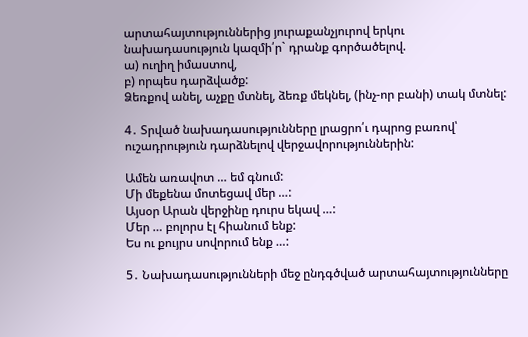արտահայտություններից յուրաքանչյուրով երկու նախադասություն կազմի՛ր` դրանք գործածելով.
ա) ուղիղ իմաստով,
բ) որպես դարձվածք:
Ձեռքով անել, աչքը մտնել, ձեռք մեկնել, (ինչ-որ բանի) տակ մտնել:

4․ Տրված նախադասությունները լրացրո՛ւ դպրոց բառով՝ ուշադրություն դարձնելով վերջավորություններին:

Ամեն առավոտ … եմ գնում:
Մի մեքենա մոտեցավ մեր …:
Այսօր Արան վերջինը դուրս եկավ …:
Մեր … բոլորս էլ հիանում ենք:
Ես ու քույրս սովորում ենք …:

5․ Նախադասությունների մեջ ընդգծված արտահայտությունները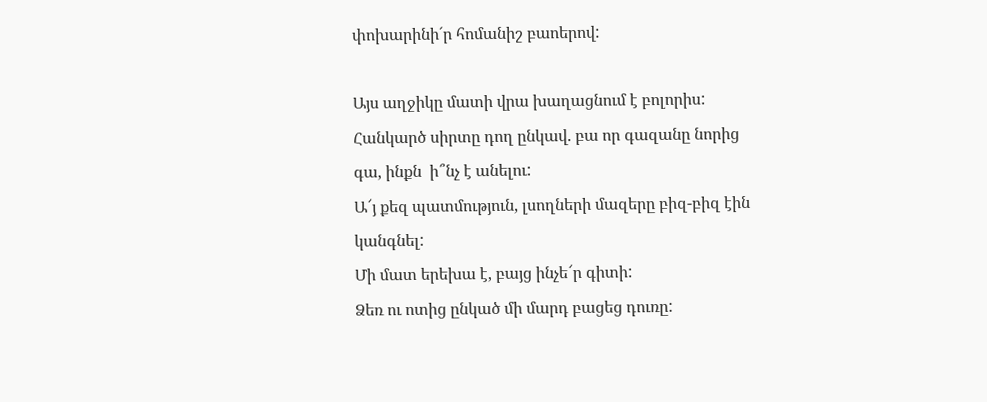փոխարինի´ր հոմանիշ բաոերով:

Այս աղջիկը մատի վրա խաղացնում է բոլորիս:
Հանկարծ սիրտը դող ընկավ. բա որ գազանը նորից գա, ինքն  ի՞նչ է անելու:
Ա՜յ քեզ պատմություն, լսողների մազերը բիզ-բիզ էին կանգնել:
Մի մատ երեխա է, բայց ինչե՜ր գիտի:
Ձեռ ու ոտից ընկած մի մարդ բացեց դուռը: